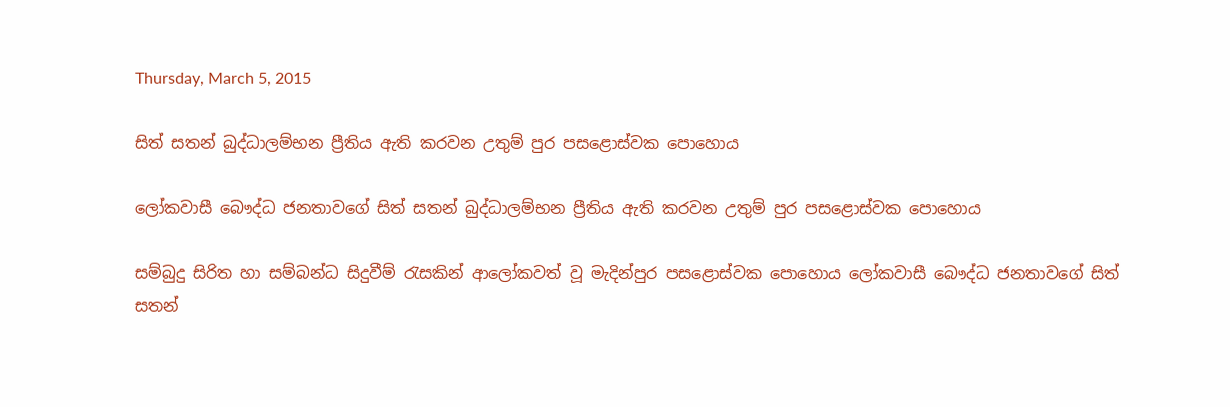Thursday, March 5, 2015

සිත් සතන් බුද්ධාලම්භන ප්‍රීතිය ඇති කරවන උතුම් පුර පසළොස්වක ‍පොහොය

ලෝකවාසී බෞද්ධ ජනතාවගේ සිත් සතන් බුද්ධාලම්භන ප්‍රීතිය ඇති කරවන උතුම් පුර පසළොස්වක ‍පොහොය

සම්බුදු සිරිත හා සම්බන්ධ සිදුවීම් රැසකින් ආලෝකවත් වූ මැදින්පුර පසළොස්වක ‍පොහොය ලෝකවාසී බෞද්ධ ජනතාවගේ සිත් සතන්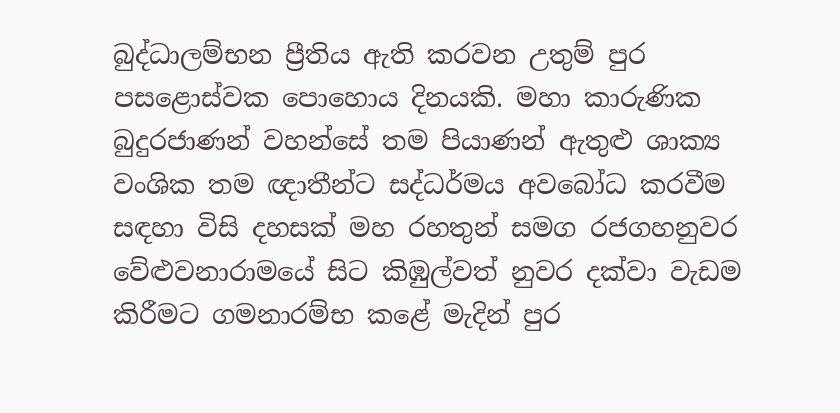බුද්ධාලම්භන ප්‍රීතිය ඇති කරවන උතුම් පුර පසළොස්වක ‍පොහොය දිනයකි. මහා කාරුණික බුදුරජාණන් වහන්සේ තම පියාණන් ඇතුළු ශාක්‍ය වංශික තම ඥාතීන්ට සද්ධර්මය අවබෝධ කරවීම සඳහා විසි දහසක් මහ රහතුන් සමග රජගහනුවර වේළුවනාරාමයේ සිට කිඹුල්වත් නුවර දක්වා වැඩම කිරීමට ගමනාරම්භ කළේ මැදින් පුර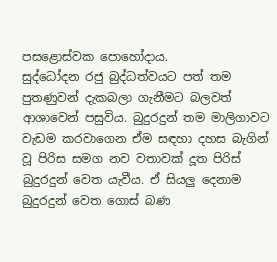පසළොස්වක ‍පොහෝදාය.
සුද්ධෝදන රජු බුද්ධත්වයට පත් තම පුතණුවන් දැකබලා ගැනීමට බලවත් ආශාවෙන් පසුවිය. බුදුරදුන් තම මාලිගාවට වැඩම කරවාගෙන ඒම සඳහා දහස බැගින් වූ පිරිස සමග නව වතාවක් දූත පිරිස් බුදුරදුන් වෙත යැවීය. ඒ සියලු දෙනාම බුදුරදුන් වෙත ගොස් බණ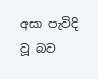අසා පැවිදි වූ බව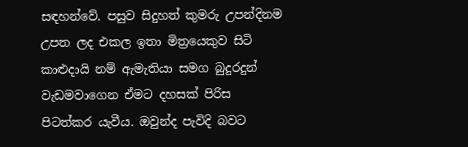සඳහන්වේ. පසුව සිදුහත් කුමරු උපන්දිනම උපත ලද එකල ඉතා මිත්‍රයෙකුව සිටි කාළුදායි නම් ඇමැතියා සමග බුදුරදුන් වැඩමවාගෙන ඒමට දහසක් පිරිස පිටත්කර යැවීය. ඔවුන්ද පැවිදි බවට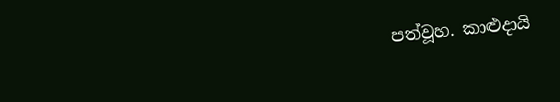පත්වූහ. කාළුදායි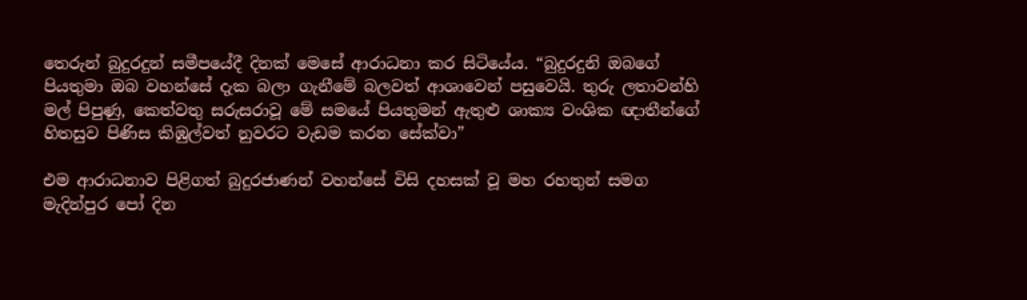තෙරුන් බුදුරදුන් සමීපයේදී දිනක් මෙසේ ආරාධනා කර සිටියේය. “බුදුරදුනි ඔබගේ පියතුමා ඔබ වහන්සේ දැක බලා ගැනීමේ බලවත් ආශාවෙන් පසුවෙයි. තුරු ලතාවන්හි මල් පිපුණු, කෙත්වතු සරුසරාවූ මේ සමයේ පියතුමන් ඇතුළු ශාක්‍ය වංශික ඥාතීන්ගේ හිතසුව පිණිස කිඹුල්වත් නුවරට වැඩම කරන සේක්වා”

එම ආරාධනාව පිළිගත් බුදුරජාණන් වහන්සේ විසි දහසක් වූ මහ රහතුන් සමග මැදින්පුර ‍පෝ දින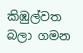කිඹුල්වත බලා ගමන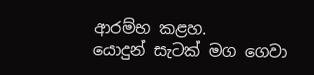ආරම්භ කළහ.
යොදුන් සැටක් මග ගෙවා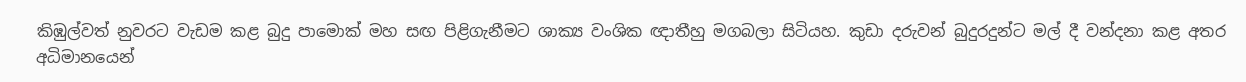කිඹුල්වත් නුවරට වැඩම කළ බුදු පාමොක් මහ සඟ පිළිගැනීමට ශාක්‍ය වංශික ඥාතීහු මගබලා සිටියහ. කුඩා දරුවන් බුදුරදුන්ට මල් දී වන්දනා කළ අතර අධිමානයෙන්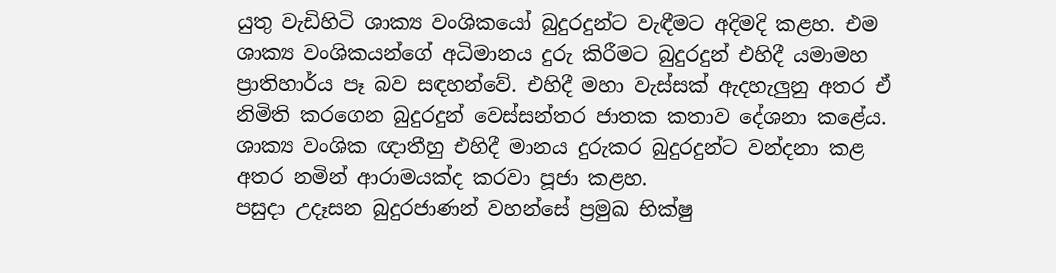යුතු වැඩිහිටි ශාක්‍ය වංශිකයෝ බුදුරදුන්ට වැඳීමට අදිමදි කළහ. එම ශාක්‍ය වංශිකයන්ගේ අධිමානය දුරු කිරීමට බුදුරදුන් එහිදී යමාමහ ප්‍රාතිහාර්ය පෑ බව සඳහන්වේ. එහිදී මහා වැස්සක් ඇදහැලුනු අතර ඒ නිමිති කරගෙන බුදුරදුන් වෙස්සන්තර ජාතක කතාව දේශනා කළේය. ශාක්‍ය වංශික ඥාතීහු එහිදී මානය දුරුකර බුදුරදුන්ට වන්දනා කළ අතර නමින් ආරාමයක්ද කරවා පූජා කළහ.
පසුදා උදෑසන බුදුරජාණන් වහන්සේ ප්‍රමුඛ භික්ෂු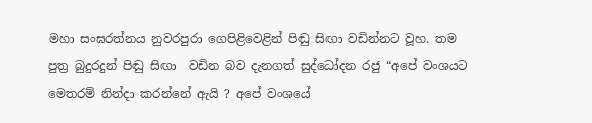මහා සංඝරත්නය නුවරපුරා ගෙපිළිවෙළින් පිඬු සිඟා වඩින්නට වූහ. තම පුත්‍ර බුදුරදුන් පිඬු සිඟා  වඩින බව දැනගත් සුද්ධෝදන රජු “අපේ වංශයට මෙතරම් නින්දා කරන්නේ ඇයි ? අපේ වංශයේ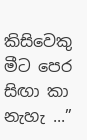කිසිවෙකු මීට පෙර සිඟා කා නැහැ ...”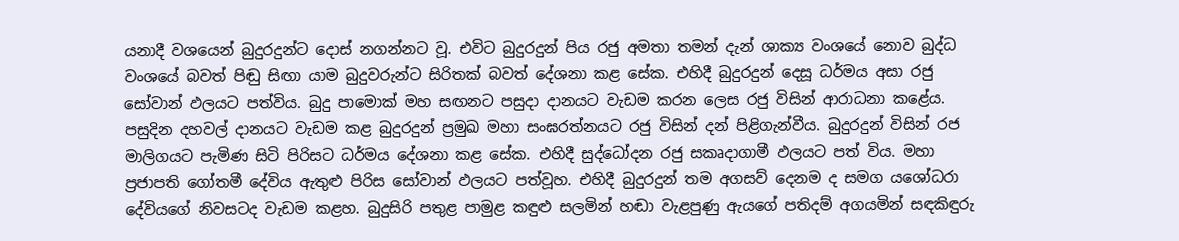යනාදී වශයෙන් බුදුරදුන්ට දොස් නගන්නට වූ. එවිට බුදුරදුන් පිය රජු අමතා තමන් දැන් ශාක්‍ය වංශයේ නොව බුද්ධ වංශයේ බවත් පිඬු සිඟා යාම බුදුවරුන්ට සිරිතක් බවත් දේශනා කළ සේක. එහිදී බුදුරදුන් දෙසූ ධර්මය අසා රජු සෝවාන් ඵලයට පත්විය. බුදු පාමොක් මහ සඟනට පසුදා දානයට වැඩම කරන ලෙස රජු විසින් ආරාධනා කළේය.
පසුදින දහවල් දානයට වැඩම කළ බුදුරදුන් ප්‍රමුඛ මහා සංඝරත්නයට රජු විසින් දන් පිළිගැන්වීය. බුදුරදුන් විසින් රජ මාලිගයට පැමිණ සිටි පිරිසට ධර්මය දේශනා කළ සේක. එහිදී සුද්ධෝදන රජු සකෘදාගාමී ඵලයට පත් විය. මහා ප්‍රජාපති ගෝතමී දේවිය ඇතුළු පිරිස සෝවාන් ඵලයට පත්වූහ. එහිදී බුදුරදුන් තම අගසව් දෙනම ද සමග යශෝධරා දේවියගේ නිවසටද වැඩම කළහ. බුදුසිරි පතුළ පාමුළ කඳුළු සලමින් හඬා වැළපුණු ඇයගේ පතිදම් අගයමින් සඳකිඳුරු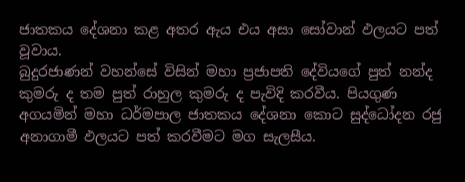ජාතකය දේශනා කළ අතර ඇය එය අසා සෝවාන් ඵලයට පත් වූවාය.
බුදුරජාණන් වහන්සේ විසින් මහා ප්‍රජාපති දේවියගේ පුත් නන්ද කුමරු ද තම පුත් රාහුල කුමරු ද පැවිදි කරවීය. පියගුණ අගයමින් මහා ධර්මපාල ජාතකය දේශනා කොට සුද්ධෝදන රජු අනාගාමී ඵලයට පත් කරවීමට මග සැලසීය.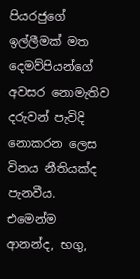පියරජුගේ ඉල්ලීමක් මත දෙමව්පියන්ගේ අවසර නොමැතිව දරුවන් පැවිදි නොකරන ලෙස විනය නීතියක්ද පැනවීය. එමෙන්ම ආනන්ද, භගු,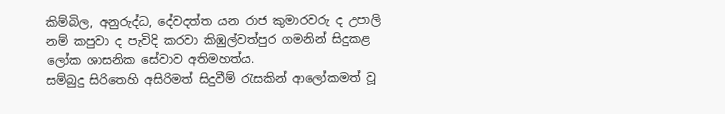කිම්බිල, අනුරුද්ධ, දේවදත්ත යන රාජ කුමාරවරු ද උපාලි නම් කපුවා ද පැවිදි කරවා කිඹුල්වත්පුර ගමනින් සිදුකළ ලෝක ශාසනික සේවාව අතිමහත්ය.
සම්බුදු සිරිතෙහි අසිරිමත් සිදුවීම් රැසකින් ආලෝකමත් වූ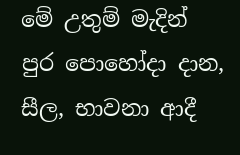මේ උතුම් මැදින් පුර ‍පොහෝදා දාන, සීල, භාවනා ආදී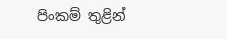පිංකම් තුළින්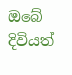ඔබේ දිවියත්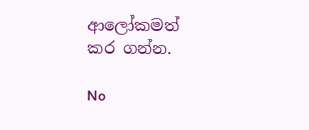ආලෝකමත් කර ගන්න.

No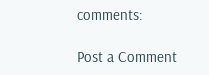comments:

Post a Comment